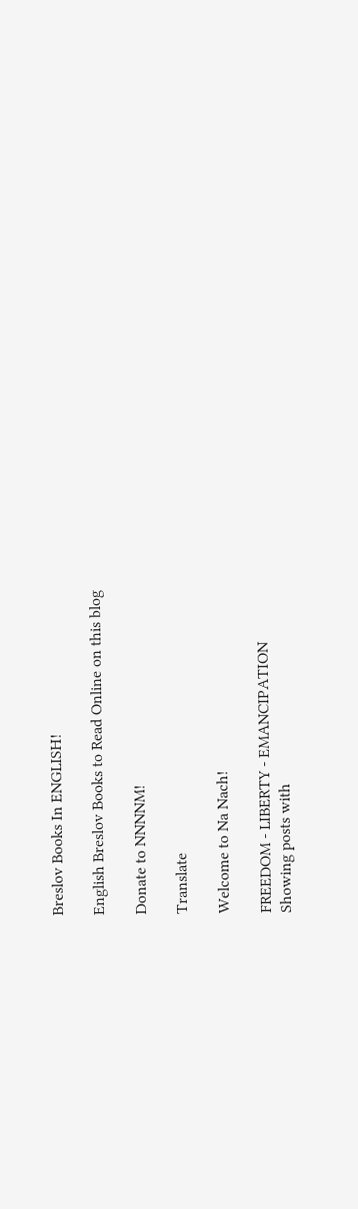Breslov Books In ENGLISH!

English Breslov Books to Read Online on this blog

Donate to NNNNM!

Translate

Welcome to Na Nach!

FREEDOM - LIBERTY - EMANCIPATION
Showing posts with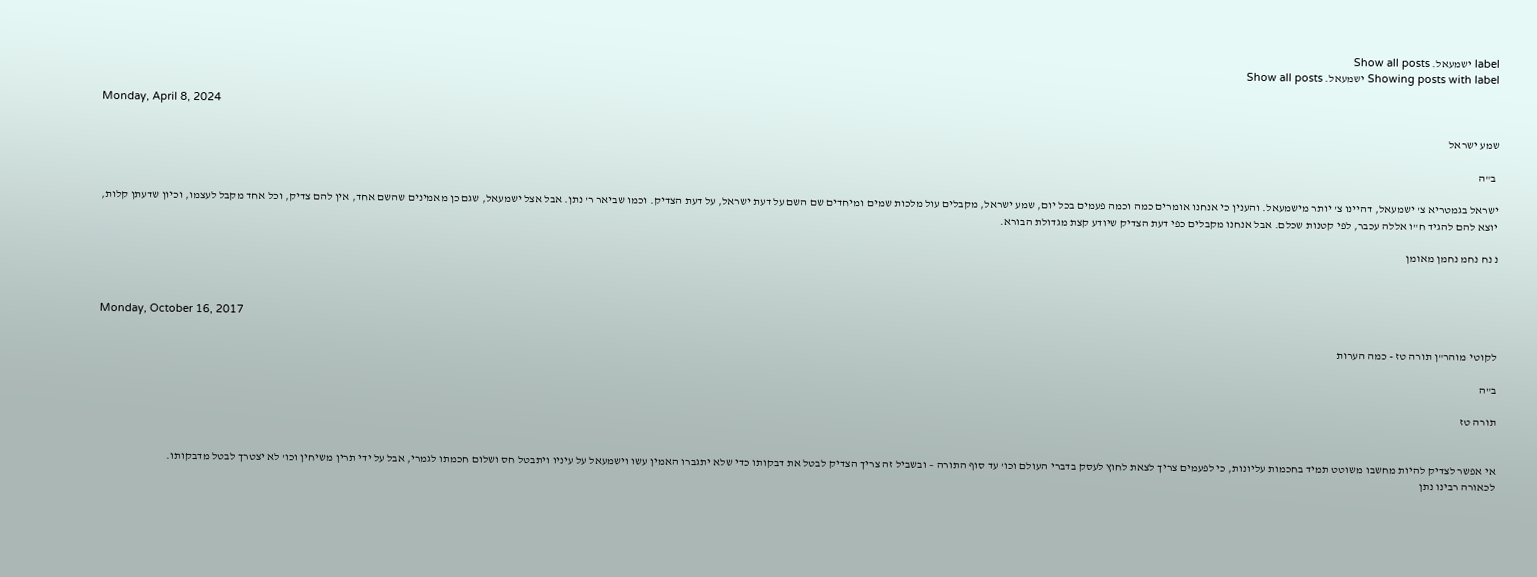label ישמעאל. Show all posts
Showing posts with label ישמעאל. Show all posts

Monday, April 8, 2024

שמע ישראל

 ב"ה

ישראל בגמטריא צ' ישמעאל, דהיינו צ' יותר מישמעאל. והענין כי אנחנו אומרים כמה וכמה פעמים בכל יום, שמע ישראל, מקבלים עול מלכות שמים ומיחדים שם השם על דעת ישראל, על דעת הצדיק. וכמו שביאר ר' נתן. אבל אצל ישמעאל, שגם כן מאמינים שהשם אחד, אין להם צדיק, וכל אחד מקבל לעצמו, וכיון שדעתן קלות, יוצא להם להגיד ח"ו אללה עכבר, לפי קטנות שכלם. אבל אנחנו מקבלים כפי דעת הצדיק שיודע קצת מגדולת הבורא.

נ נח נחמ נחמן מאומן



Monday, October 16, 2017

לקוטי מוהר"ן תורה טז - כמה הערות

ב"ה

תורה טז


אי אפשר לצדיק להיות מחשבו משוטט תמיד בחכמות עליונות, כי לפעמים צריך לצאת לחוץ לעסק בדברי העולם וכו' עד סוף התורה – ובשביל זה צריך הצדיק לבטל את דבקותו כדי שלא יתגברו האמין עשו וישמעאל על עיניו ויתבטל חס ושלום חכמתו לגמרי, אבל על ידי תרין משיחין וכו' לא יצטרך לבטל מדבקותו.
לכאורה רבינו נתן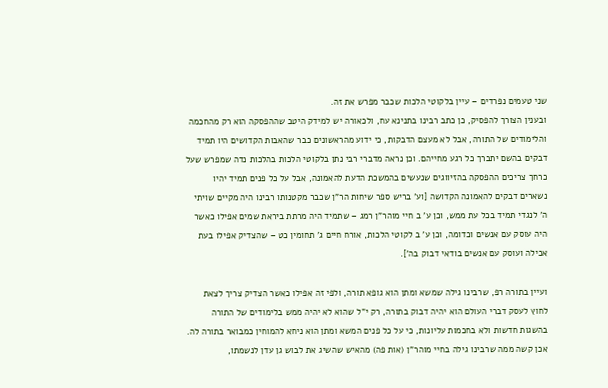שני טעמים נפרדים – עיין בלקוטי הלכות שכבר מפרש את זה.
ובענין הצורך להפסיק, כן כתב רבינו בתנינא עח, ולכאורה יש למידק היטב שההפסקה הוא רק מהחכמה והלימודים של התורה, אבל לא מעצם הדבקות, כי ידוע מהראשונים כבר שהאבות הקדושים היו תמיד דבקים בהשם יתברך כל רגע מחייהם. וכן נראה מדברי רבי נתן בלקוטי הלכות בהלכות נדה שמפרש שעל כרחך צריכים ההפסקה בהזיווגים שנעשים בהמשכת הדעת להאמונה, אבל על כל פנים תמיד יהיו נשארים דבקים להאמונה הקדושה [וע' בריש ספר שיחות הר"ן שכבר מקטנותו רבינו היה מקיים שויתי ה' לנגדי תמיד בכל עת ממש, וכן ע' ב חיי מוהר"ן רמג – שתמיד היה מרתת ביראת שמים אפילו כאשר היה עוסק עם אנשים וכדומה, וכן ע' ב לקוטי הלכות, אורח חיים ג' תחומין כט – שהצדיק אפילו בעת אכילה ועוסק עם אנשים בודאי דבוק בה'].

ועיין בתורה רפ, שרבינו גילה שמשא ומתן הוא גופא תורה, ולפי זה אפילו כאשר הצדיק צריך לצאת לחוץ לעסק דברי העולם הוא יהיה דבוק בתורה, רק י"ל שהוא לא יהיה ממש בלימודים של התורה בהשגות חדשות ולא בחכמות עליונות, כי על כל פנים המשא ומתן הוא ניחא להמוחין כמבואר בתורה לה.
אכן קשה ממה שרבינו גילה בחיי מוהר"ן (אות פה) מהאיש שהשיג את לבוש גן עדן לנשמתו,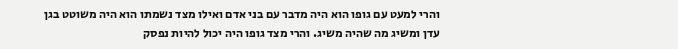והרי למעט עם גופו הוא היה מדבר עם בני אדם ואילו מצד נשמתו הוא היה משוטט בגן עדן ומשיג מה שהיה משיג. והרי מצד גופו היה יכול להיות נפסק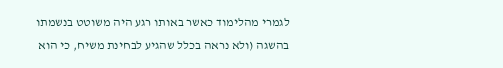לגמרי מהלימוד כאשר באותו רגע היה משוטט בנשמתו בהשגה (ולא נראה בכלל שהגיע לבחינת משיח, כי הוא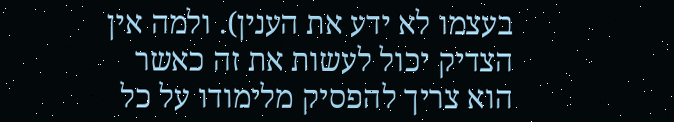בעצמו לא ידע את הענין). ולמה אין הצדיק יכול לעשות את זה כאשר הוא צריך להפסיק מלימודו על כל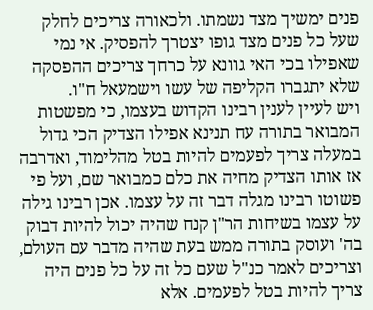פנים ימשיך מצד נשמתו. ולכאורה צריכים לחלק שעל כל פנים מצד גופו יצטרך להפסיק. אי נמי שאפילו בכי האי גוונא על כרחך צריכים ההפסקה שלא יתגברו הקליפה של עשו וישמעאל ח"ו.
ויש לעיין לענין רבינו הקדוש בעצמו, כי מפשטות המבואר בתורה עח תנינא אפילו הצדיק הכי גדול במעלה צריך לפעמים להיות בטל מהלימוד, ואדרבה אז אותו הצדיק מחיה את כלם כמבואר שם, ועל פי פשוטו רבינו מגלה דבר זה על עצמו. אכן רבינו גילה על עצמו בשיחות הר"ן קנח שהיה יכול להיות דבוק בה' ועוסק בתורה ממש בעת שהיה מדבר עם העולם, וצריכים לאמר כנ"ל שעם כל זה על כל פנים היה צריך להיות בטל לפעמים. אלא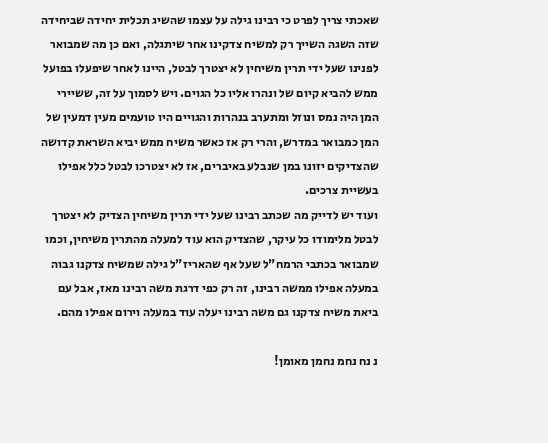שאכתי צריך לפרט כי רבינו גילה על עצמו שהשיג תכלית יחידה שביחידה שזה השגה השייך רק למשיח צדקינו אחר שיתגלה, ואם כן מה שמבואר לפנינו שעל ידי תרין משיחין לא יצטרך לבטל, היינו לאחר שיפעלו בפועל ממש להביא קיום של ונהרו אליו כל הגוים. ויש לסמוך על זה, ששיירי המן היה נמס ונוזל ומתערב בנהרות והגויים היו טועמים מעין דמעין של המן כמבואר במדרש, והרי רק אז כאשר משיח ממש יביא השראת קדושה שהצדיקים יזונו במן שנבלע באיברים, אז לא יצטרכו לבטל כלל אפילו בעשיית צרכים.
ועוד יש לדייק מה שכתב רבינו שעל ידי תרין משיחין הצדיק לא יצטרך לבטל מלימודו כל עיקר, שהצדיק הוא עוד למעלה מהתרין משיחין, וכמו שמבואר בכתבי הרמח"ל שעל אף שהאריז"ל גילה שמשיח צדקנו גבוה במעלה אפילו ממשה רבינו, זה רק כפי דרגת משה רבינו מאז, אבל עם ביאת משיח צדקנו גם משה רבינו יעלה עוד במעלה וירום אפילו מהם.

נ נח נחמ נחמן מאומן!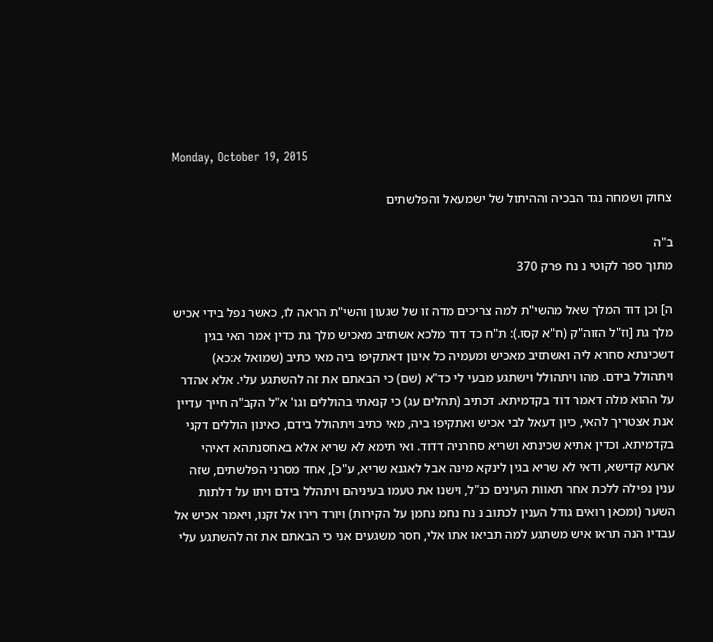Monday, October 19, 2015

צחוק ושמחה נגד הבכיה וההיתול של ישמעאל והפלשתים

ב"ה
מתוך ספר לקוטי נ נח פרק 370

ה] וכן דוד המלך שאל מהשי"ת למה צריכים מדה זו של שגעון והשי"ת הראה לו, כאשר נפל בידי אכיש מלך גת [וז"ל הזוה"ק (ח"א קסו.): ת"ח כד דוד מלכא אשתזיב מאכיש מלך גת כדין אמר האי בגין דשכינתא סחרא ליה ואשתזיב מאכיש ומעמיה כל אינון דאתקיפו ביה מאי כתיב (שמואל א:כא) ויתהולל בידם. מהו ויתהולל וישתגע מבעי לי כד"א (שם) כי הבאתם את זה להשתגע עלי. אלא אהדר על ההוא מלה דאמר דוד בקדמיתא. דכתיב (תהלים עג) כי קנאתי בהוללים וגו' א"ל הקב"ה חייך עדיין אנת אצטריך להאי, כיון דעאל לבי אכיש ואתקיפו ביה, מאי כתיב ויתהולל בידם, כאינון הוללים דקני בקדמיתא. וכדין אתיא שכינתא ושריא סחרניה דדוד. ואי תימא לא שריא אלא באחסנתהא דאיהי ארעא קדישא, ודאי לא שריא בגין לינקא מינה אבל לאגנא שריא, ע"כ], אחד מסרני הפלשתים, שזה ענין נפילה ללכת אחר תאוות העינים כנ"ל, וישנו את טעמו בעיניהם ויתהלל בידם ויתו על דלתות השער (ומכאן רואים גודל הענין לכתוב נ נח נחמ נחמן על הקירות) ויורד רירו אל זקנו, ויאמר אכיש אל עבדיו הנה תראו איש משתגע למה תביאו אתו אלי, חסר משגעים אני כי הבאתם את זה להשתגע עלי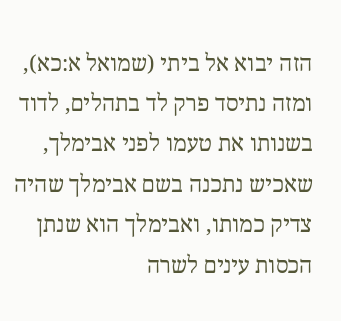הזה יבוא אל ביתי (שמואל א:כא), ומזה נתיסד פרק לד בתהלים, לדוד בשנותו את טעמו לפני אבימלך, שאכיש נתכנה בשם אבימלך שהיה צדיק כמותו, ואבימלך הוא שנתן הכסות עינים לשרה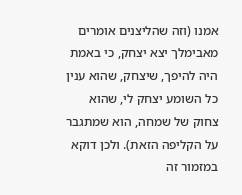אמנו (וזה שהליצנים אומרים מאבימלך יצא יצחק, כי באמת היה להיפך, שיצחק, שהוא ענין כל השומע יצחק לי, שהוא צחוק של שמחה, הוא שמתגבר על הקליפה הזאת). ולכן דוקא במזמור זה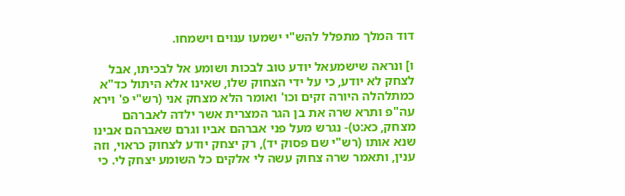דוד המלך מתפלל להש"י ישמעו ענוים וישמחו.

ו] ונראה שישמעאל יודע טוב לבכות ושומע אל לבכיתו, אבל לצחק לא יודע, כי על ידי הצחוק שלו, שאינו אלא היתול כד"א כמתלהלה היורה זקים וכו' ואומר הלא מצחק אני (רש"י פ' וירא עה"פ ותרא שרה את בן הגר המצרית אשר ילדה לאברהם מצחק, כא:ט)- נגרש מעל פני אברהם אביו וגרם שאברהם אבינו שנא אותו (רש"י שם פסוק יד), רק יצחק יודע לצחוק כראוי, וזה ענין, ותאמר שרה צחוק עשה לי אלקים כל השומע יצחק לי. כי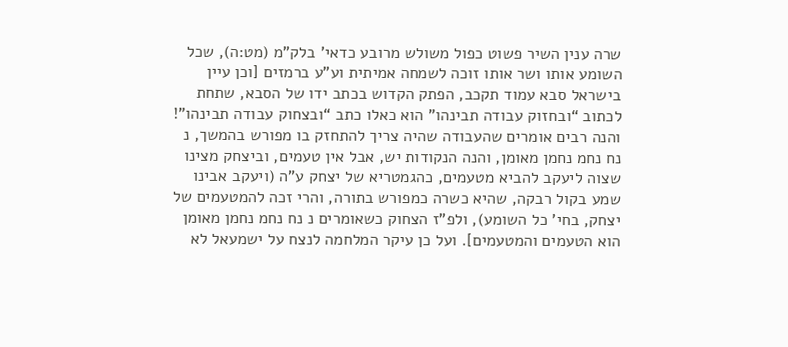שרה ענין השיר פשוט כפול משולש מרובע כדאי' בלק"מ (מט:ה), שכל השומע אותו ושר אותו זוכה לשמחה אמיתית וע”ע ברמזים [וכן עיין בישראל סבא עמוד תקכב, הפתק הקדוש בכתב ידו של הסבא, שתחת לכתוב “ובחזוק עבודה תבינהו” הוא כאלו כתב “ובצחוק עבודה תבינהו”! והנה רבים אומרים שהעבודה שהיה צריך להתחזק בו מפורש בהמשך, נ נח נחמ נחמן מאומן, והנה הנקודות יש, אבל אין טעמים, וביצחק מצינו שצוה ליעקב להביא מטעמים, כהגמטריא של יצחק ע”ה (ויעקב אבינו שמע בקול רבקה, שהיא כשרה כמפורש בתורה, והרי זכה להמטעמים של יצחק, בחי' כל השומע), ולפ”ז הצחוק כשאומרים נ נח נחמ נחמן מאומן הוא הטעמים והמטעמים]. ועל כן עיקר המלחמה לנצח על ישמעאל לא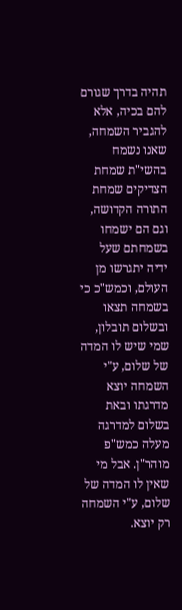תהיה בדרך שגורם להם בכיה, אלא להגביר השמחה, שאנו נשמח בהשי"ת שמחת הצדיקים שמחת התורה הקדושה, וגם הם ישמחו בשמחתם שעל ידיה יתגרשו מן העולם, וכמש"כ כי בשמחה תצאו ובשלום תובלון, שמי שיש לו המדה של שלום, ע"י השמחה יוצא מדרגתו ובאת בשלום למדרגה מעלה כמש"פ מוהר"ן. אבל מי שאין לו המדה של שלום, ע"י השמחה רק יוצא.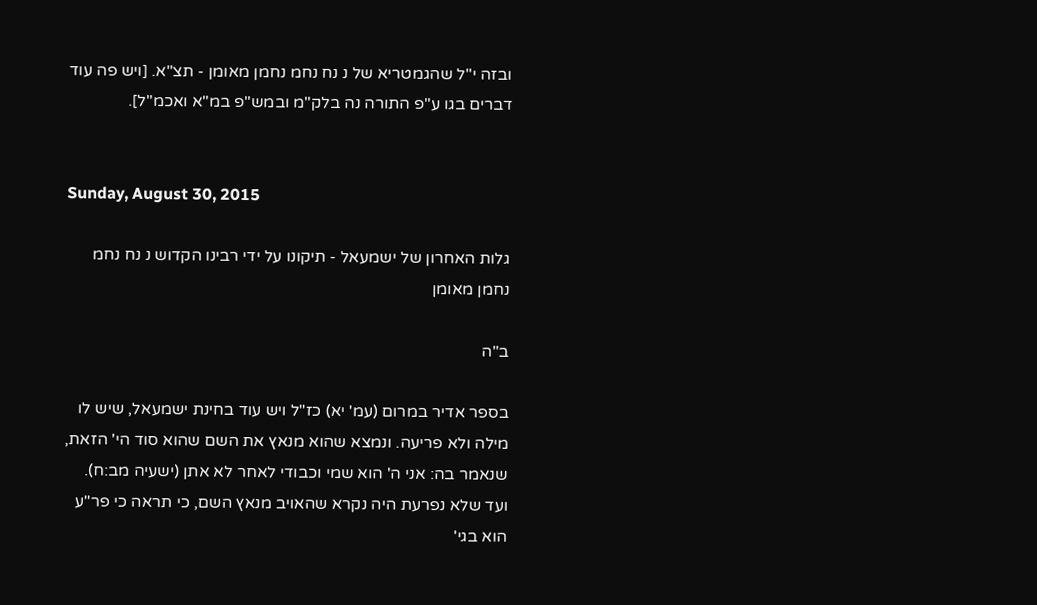ובזה י"ל שהגמטריא של נ נח נחמ נחמן מאומן - תצ"א. [ויש פה עוד דברים בגו ע"פ התורה נה בלק"מ ובמש"פ במ"א ואכמ"ל].


Sunday, August 30, 2015

גלות האחרון של ישמעאל - תיקונו על ידי רבינו הקדוש נ נח נחמ נחמן מאומן

ב"ה

בספר אדיר במרום (עמ' יא) כז"ל ויש עוד בחינת ישמעאל, שיש לו מילה ולא פריעה. ונמצא שהוא מנאץ את השם שהוא סוד הי' הזאת, שנאמר בה: אני ה' הוא שמי וכבודי לאחר לא אתן (ישעיה מב:ח). ועד שלא נפרעת היה נקרא שהאויב מנאץ השם, כי תראה כי פר"ע הוא בגי'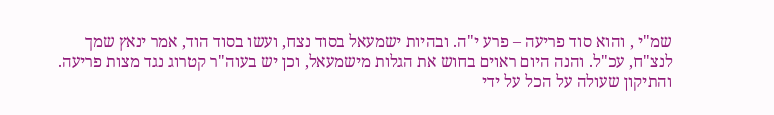שמ"י , והוא סוד פריעה – פרע י"ה. ובהיות ישמעאל בסוד נצח, ועשו בסוד הוד, אמר ינאץ שמך לנצ"ח, עכ"ל. והנה היום ראוים בחוש את הגלות מישמעאל, וכן יש בעוה"ר קטרוג נגד מצות פריעה. והתיקון שעולה על הכל על ידי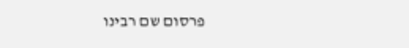פרסום שם רבינו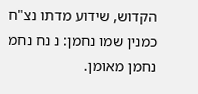הקדוש, שידוע מדתו נצ"ח כמנין שמו נחמן: נ נח נחמ נחמן מאומן.